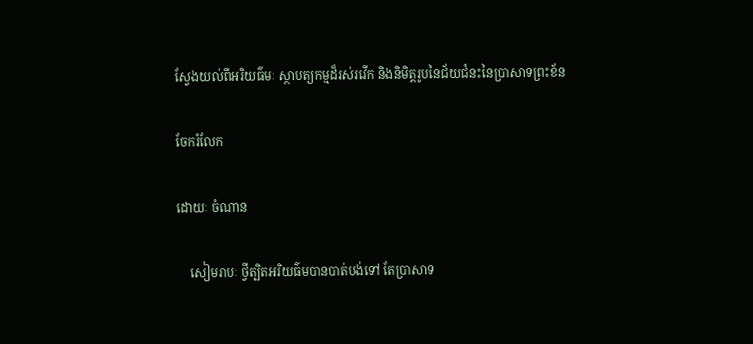ស្វែងយល់ពីអរិយធ៌មៈ ស្ថាបត្យកម្មដ៏រស់រវើក និងនិមិត្តរូបនៃជ័យជំនះនៃប្រាសាទព្រះខ័ន

ចែករំលែក

ដោយៈ ចំណាន

    សៀមរាបៈ ថ្វីត្បិតអរិយធ៌មបានបាត់បង់ទៅ តែប្រាសាទ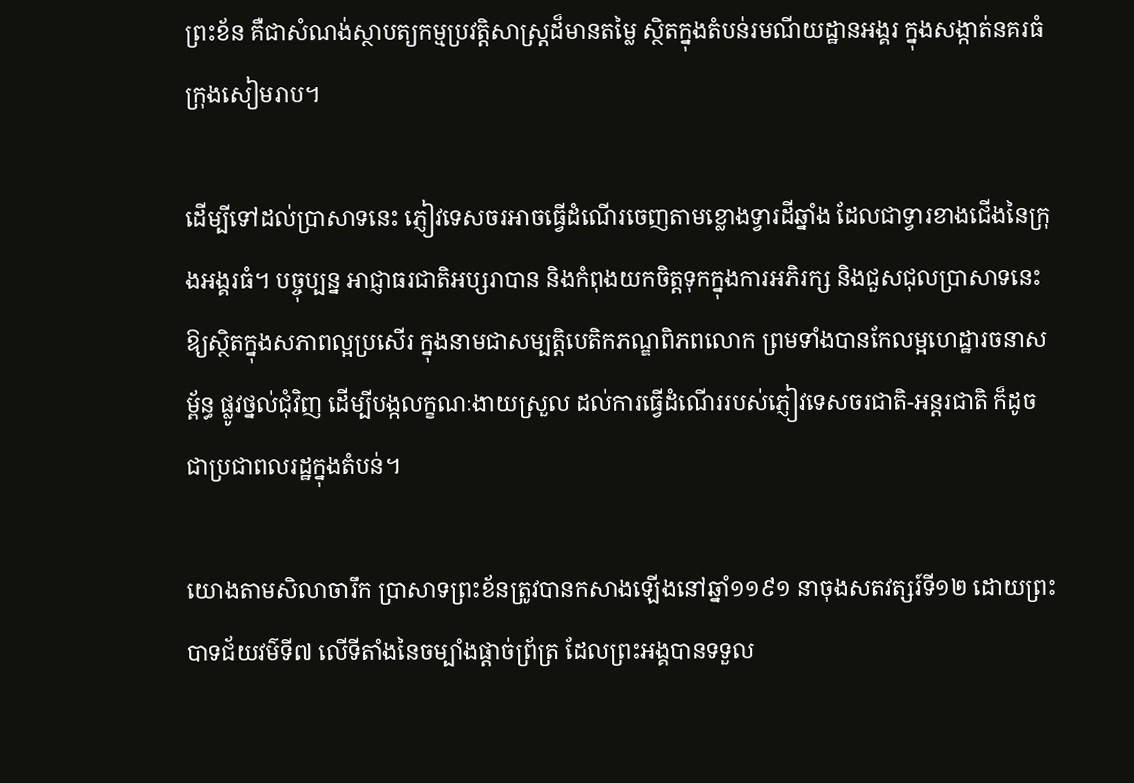ព្រះខ័ន គឺជាសំណង់ស្ថាបត្យកម្មប្រវត្តិសាស្ត្រដ៏មានតម្លៃ ស្ថិតក្នុងតំបន់រមណីយដ្ឋានអង្គរ ក្នុងសង្កាត់នគរធំ ក្រុងសៀមរាប។

ដើម្បីទៅដល់ប្រាសាទនេះ ភ្ញៀវទេសចរអាចធ្វើដំណើរចេញតាមខ្លោងទ្វារដីឆ្នាំង ដែលជាទ្វារខាងជើងនៃក្រុងអង្គរធំ។ បច្ចុប្បន្ន អាជ្ញាធរជាតិអប្សរាបាន និងកំពុងយកចិត្តទុកក្នុងការអភិរក្ស និងជួសជុលប្រាសាទនេះ ឱ្យស្ថិតក្នុងសភាពល្អប្រសើរ ក្នុងនាមជាសម្បត្តិបេតិកភណ្ឌពិភពលោក ព្រមទាំងបានកែលម្អហេដ្ឋារចនាសម្ព័ន្ធ ផ្លូវថ្នល់ជុំវិញ ដើម្បីបង្កលក្ខណៈងាយស្រួល ដល់ការធ្វើដំណើររបស់ភ្ញៀវទេសចរជាតិ-អន្តរជាតិ ក៏ដូចជាប្រជាពលរដ្ឋក្នុងតំបន់។

យោងតាមសិលាចារឹក ប្រាសាទព្រះខ័នត្រូវបានកសាងឡើងនៅឆ្នាំ១១៩១ នាចុងសតវត្សរ៍ទី១២ ដោយព្រះបាទជ័យវម៌ទី៧ លើទីតាំងនៃចម្បាំងផ្តាច់ព្រ័ត្រ ដែលព្រះអង្គបានទទួល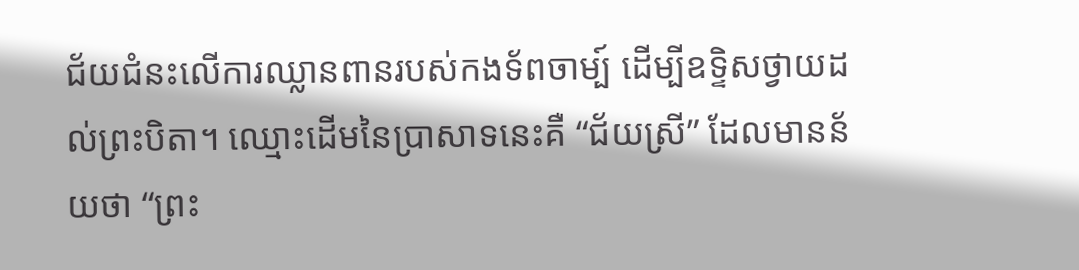ជ័យជំនះលើការឈ្លានពានរបស់កងទ័ពចាម្ប៍ ដើម្បីឧទ្ទិសថ្វាយដល់ព្រះបិតា។ ឈ្មោះដើមនៃប្រាសាទនេះគឺ “ជ័យស្រី” ដែលមានន័យថា “ព្រះ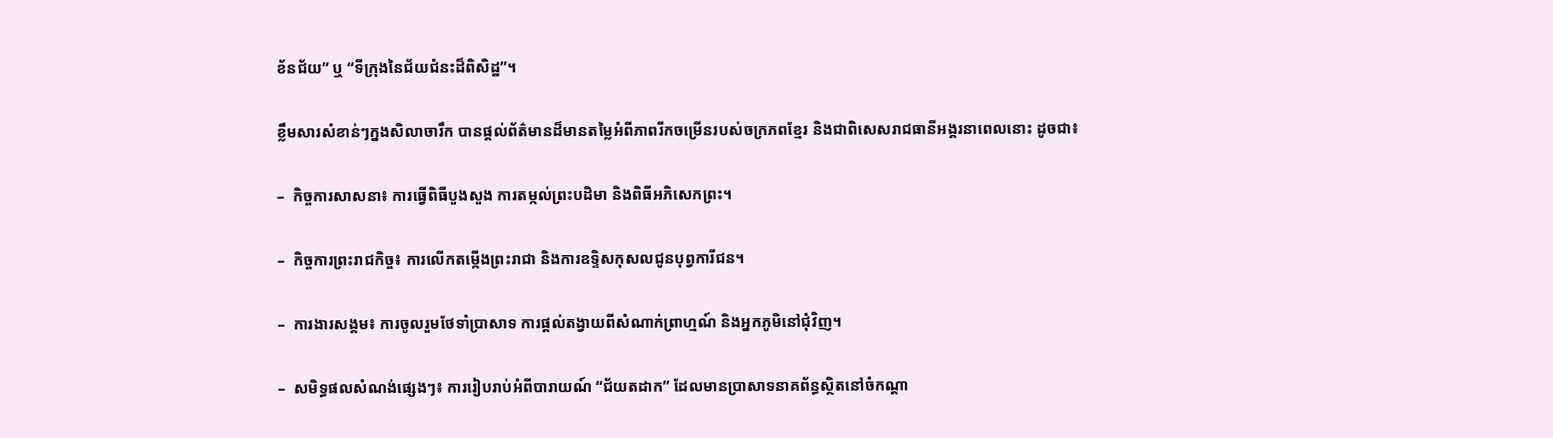ខ័នជ័យ” ឬ “ទីក្រុងនៃជ័យជំនះដ៏ពិសិដ្ឋ”។

ខ្លឹមសារសំខាន់ៗក្នងសិលាចារឹក បានផ្ដល់ព័ត៌មានដ៏មានតម្លៃអំពីភាពរីកចម្រើនរបស់ចក្រភពខ្មែរ និងជាពិសេសរាជធានីអង្គរនាពេលនោះ ដូចជា៖

–  កិច្ចការសាសនា៖ ការធ្វើពិធីបួងសួង ការតម្កល់ព្រះបដិមា និងពិធីអភិសេកព្រះ។

–  កិច្ចការព្រះរាជកិច្ច៖ ការលើកតម្កើងព្រះរាជា និងការឧទ្ទិសកុសលជូនបុព្វការីជន។

–  ការងារសង្គម៖ ការចូលរួមថែទាំប្រាសាទ ការផ្តល់តង្វាយពីសំណាក់ព្រាហ្មណ៍ និងអ្នកភូមិនៅជុំវិញ។

–  សមិទ្ធផលសំណង់ផ្សេងៗ៖ ការរៀបរាប់អំពីបារាយណ៍ “ជ័យតដាក” ដែលមានប្រាសាទនាគព័ន្ធស្ថិតនៅចំកណ្តា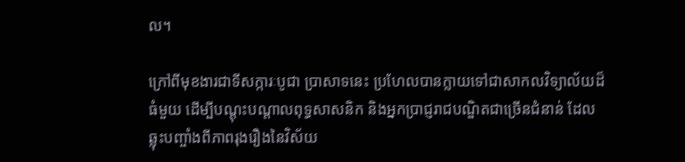ល។

ក្រៅពីមុខងារជាទីសក្ការៈបូជា ប្រាសាទនេះ ប្រហែលបានក្លាយទៅជាសាកលវិទ្យាល័យដ៏ធំមួយ ដើម្បីបណ្ដុះបណ្ដាលពុទ្ធសាសនិក និងអ្នកប្រាជ្ញរាជបណ្ឌិតជាច្រើនជំនាន់ ដែលឆ្លុះបញ្ចាំងពីភាពរុងរឿងនៃវិស័យ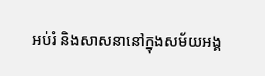អប់រំ និងសាសនានៅក្នុងសម័យអង្គ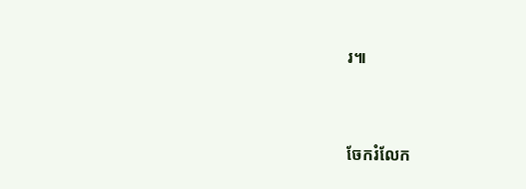រ៕


ចែករំលែក